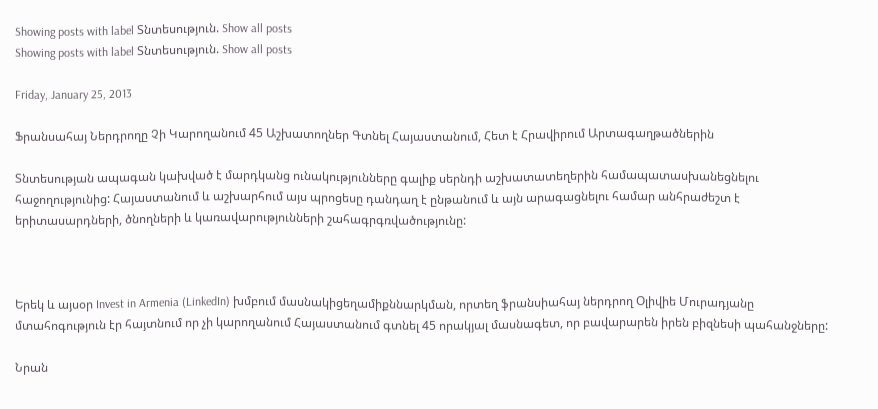Showing posts with label Տնտեսություն. Show all posts
Showing posts with label Տնտեսություն. Show all posts

Friday, January 25, 2013

Ֆրանսահայ Ներդրողը Չի Կարողանում 45 Աշխատողներ Գտնել Հայաստանում, Հետ է Հրավիրում Արտագաղթածներին

Տնտեսության ապագան կախված է մարդկանց ունակությունները գալիք սերնդի աշխատատեղերին համապատասխանեցնելու հաջողությունից: Հայաստանում և աշխարհում այս պրոցեսը դանդաղ է ընթանում և այն արագացնելու համար անհրաժեշտ է երիտասարդների, ծնողների և կառավարությունների շահագրգռվածությունը:



Երեկ և այսօր Invest in Armenia (LinkedIn) խմբում մասնակիցեղամիքննարկման, որտեղ ֆրանսիահայ ներդրող Օլիվիե Մուրադյանը մտահոգություն էր հայտնում որ չի կարողանում Հայաստանում գտնել 45 որակյալ մասնագետ, որ բավարարեն իրեն բիզնեսի պահանջները:

Նրան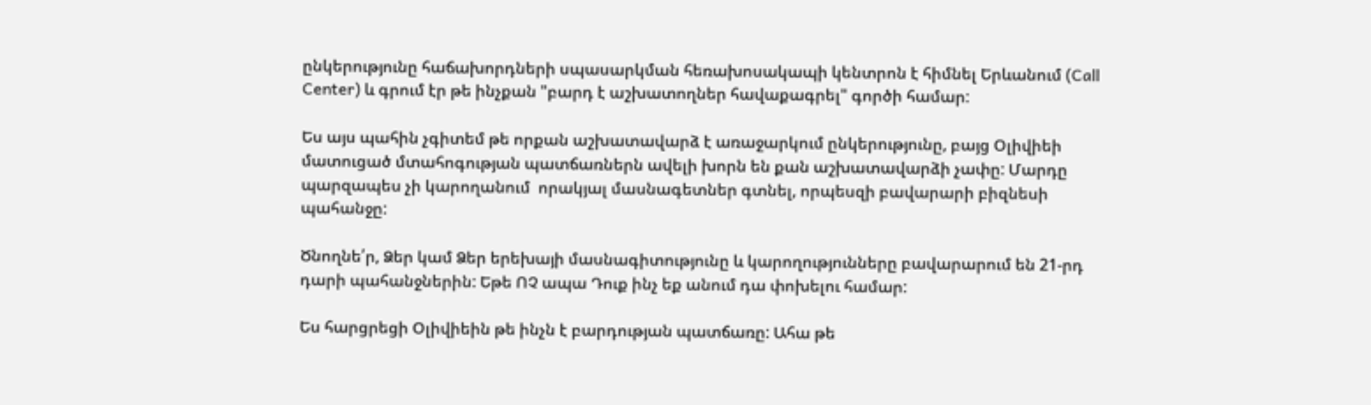ընկերությունը հաճախորդների սպասարկման հեռախոսակապի կենտրոն է հիմնել Երևանում (Call Center) և գրում էր թե ինչքան "բարդ է աշխատողներ հավաքագրել" գործի համար:

Ես այս պահին չգիտեմ թե որքան աշխատավարձ է առաջարկում ընկերությունը, բայց Օլիվիեի մատուցած մտահոգության պատճառներն ավելի խորն են քան աշխատավարձի չափը: Մարդը պարզապես չի կարողանում  որակյալ մասնագետներ գտնել, որպեսզի բավարարի բիզնեսի պահանջը:

Ծնողնե՛ր, Ձեր կամ Ձեր երեխայի մասնագիտությունը և կարողությունները բավարարում են 21-րդ դարի պահանջներին: Եթե ՈՉ ապա Դուք ինչ եք անում դա փոխելու համար:

Ես հարցրեցի Օլիվիեին թե ինչն է բարդության պատճառը: Ահա թե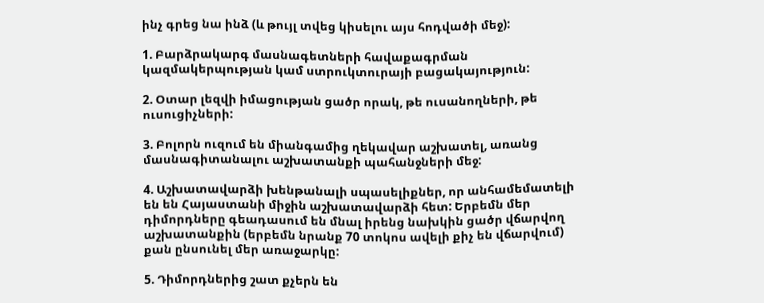ինչ գրեց նա ինձ (և թույլ տվեց կիսելու այս հոդվածի մեջ):

1. Բարձրակարգ մասնագետների հավաքագրման կազմակերպության կամ ստրուկտուրայի բացակայություն:

2. Օտար լեզվի իմացության ցածր որակ, թե ուսանողների, թե ուսուցիչների:

3. Բոլորն ուզում են միանգամից ղեկավար աշխատել, առանց մասնագիտանալու աշխատանքի պահանջների մեջ:

4. Աշխատավարձի խենթանալի սպասելիքներ, որ անհամեմատելի են են Հայաստանի միջին աշխատավարձի հետ: Երբեմն մեր դիմորդները գեադասում են մնալ իրենց նախկին ցածր վճարվող աշխատանքին (երբեմն նրանք 70 տոկոս ավելի քիչ են վճարվում) քան ընսունել մեր առաջարկը:

5. Դիմորդներից շատ քչերն են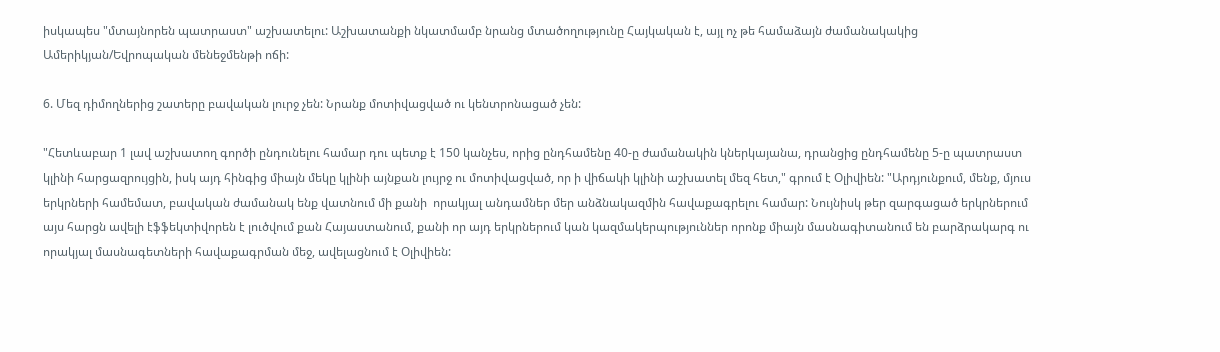իսկապես "մտայնորեն պատրաստ" աշխատելու: Աշխատանքի նկատմամբ նրանց մտածողությունը Հայկական է, այլ ոչ թե համաձայն ժամանակակից Ամերիկյան/Եվրոպական մենեջմենթի ոճի:

6. Մեզ դիմողներից շատերը բավական լուրջ չեն: Նրանք մոտիվացված ու կենտրոնացած չեն:

"Հետևաբար 1 լավ աշխատող գործի ընդունելու համար դու պետք է 150 կանչես, որից ընդհամենը 40-ը ժամանակին կներկայանա, դրանցից ընդհամենը 5-ը պատրաստ կլինի հարցազրույցին, իսկ այդ հինգից միայն մեկը կլինի այնքան լույրջ ու մոտիվացված, որ ի վիճակի կլինի աշխատել մեզ հետ," գրում է Օլիվիեն: "Արդյունքում, մենք, մյուս երկրների համեմատ, բավական ժամանակ ենք վատնում մի քանի  որակյալ անդամներ մեր անձնակազմին հավաքագրելու համար: Նույնիսկ թեր զարգացած երկրներում այս հարցն ավելի էֆֆեկտիվորեն է լուծվում քան Հայաստանում, քանի որ այդ երկրներում կան կազմակերպություններ որոնք միայն մասնագիտանում են բարձրակարգ ու  որակյալ մասնագետների հավաքագրման մեջ, ավելացնում է Օլիվիեն: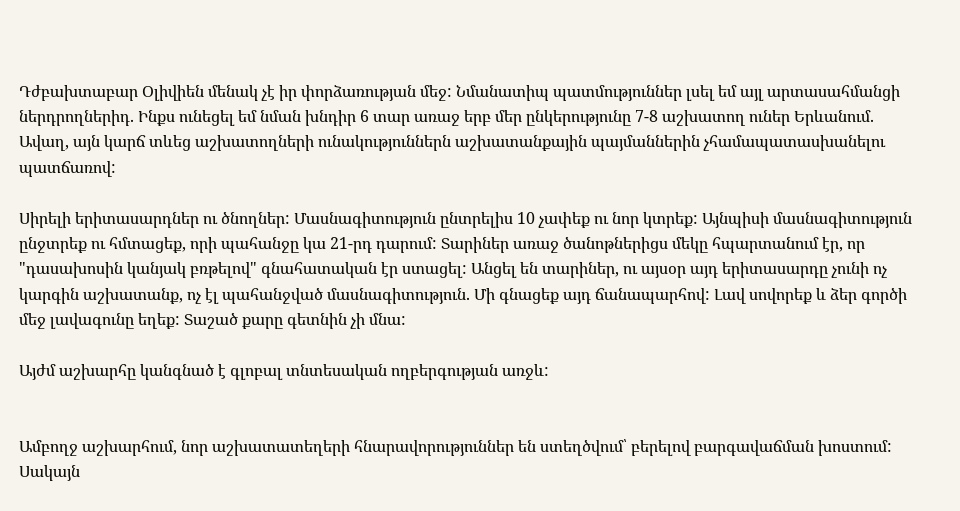Դժբախտաբար Օլիվիեն մենակ չէ իր փորձառության մեջ: Նմանատիպ պատմություններ լսել եմ այլ արտասահմանցի ներդրողներիդ. Ինքս ունեցել եմ նման խնդիր 6 տար առաջ երբ մեր ընկերությունը 7-8 աշխատող ուներ Երևանում. Ավաղ, այն կարճ տևեց աշխատողների ունակություններն աշխատանքային պայմաններին չհամապատասխանելու պատճառով:

Սիրելի երիտասարդներ ու ծնողներ: Մասնագիտություն ընտրելիս 10 չափեք ու նոր կտրեք: Այնպիսի մասնագիտություն ընջտրեք ու հմտացեք, որի պահանջը կա 21-րդ դարում: Տարիներ առաջ ծանոթներիցս մեկը հպարտանում էր, որ "դասախոսին կանյակ բռթելով" գնահատական էր ստացել: Անցել են տարիներ, ու այսօր այդ երիտասարդը չունի ոչ կարգին աշխատանք, ոչ էլ պահանջված մասնագիտություն. Մի գնացեք այդ ճանապարհով: Լավ սովորեք և ձեր գործի մեջ լավագունը եղեք: Տաշած քարը գետնին չի մնա:

Այժմ աշխարհը կանգնած է գլոբալ տնտեսական ողբերգության առջև:


Ամբողջ աշխարհում, նոր աշխատատեղերի հնարավորություններ են ստեղծվում՝ բերելով բարգավաճման խոստում: Սակայն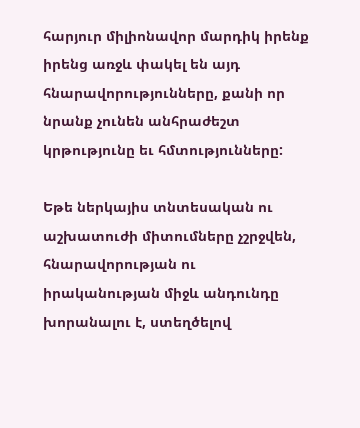հարյուր միլիոնավոր մարդիկ իրենք իրենց առջև փակել են այդ հնարավորությունները, քանի որ նրանք չունեն անհրաժեշտ կրթությունը եւ հմտությունները:

Եթե ներկայիս տնտեսական ու աշխատուժի միտումները չշրջվեն, հնարավորության ու իրականության միջև անդունդը խորանալու է, ստեղծելով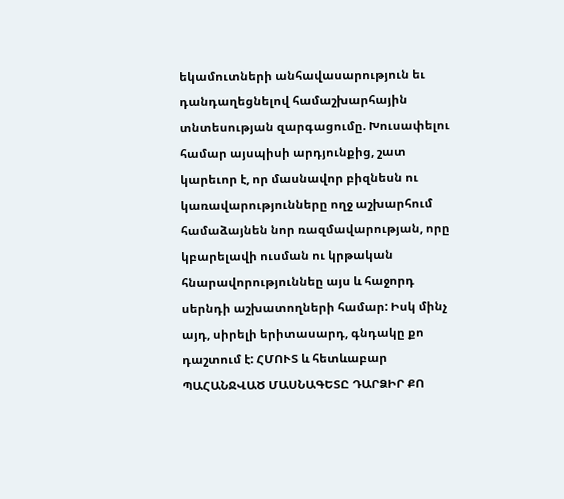եկամուտների անհավասարություն եւ դանդաղեցնելով համաշխարհային տնտեսության զարգացումը. Խուսափելու համար այսպիսի արդյունքից, շատ կարեւոր է, որ մասնավոր բիզնեսն ու կառավարությունները ողջ աշխարհում համաձայնեն նոր ռազմավարության, որը կբարելավի ուսման ու կրթական հնարավորություննեը այս և հաջորդ սերնդի աշխատողների համար: Իսկ մինչ այդ, սիրելի երիտասարդ, գնդակը քո դաշտում է: ՀՄՈՒՏ և հետևաբար ՊԱՀԱՆՋՎԱԾ ՄԱՍՆԱԳԵՏԸ ԴԱՐՁԻՐ ՔՈ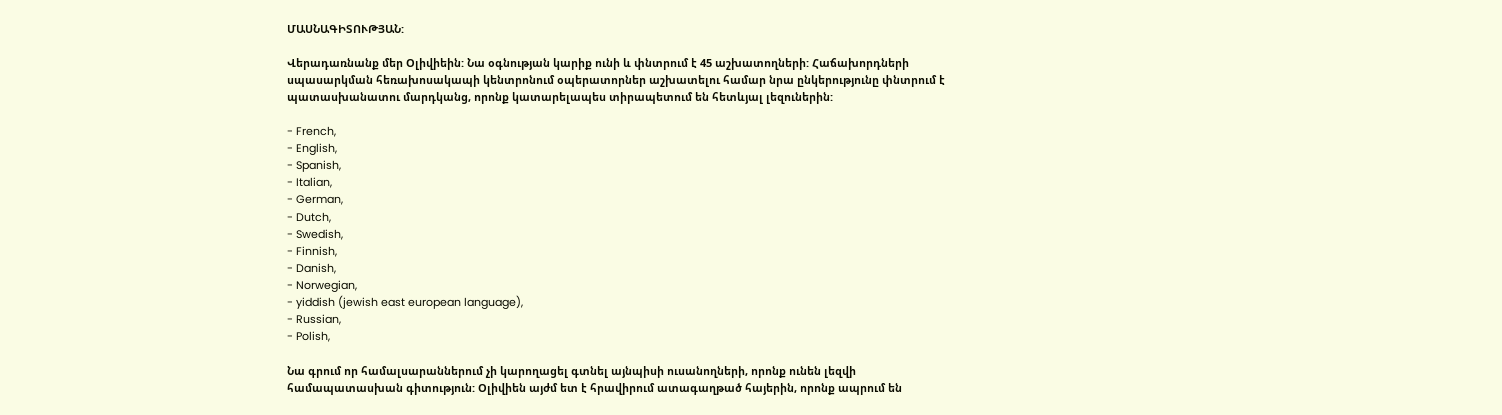ՄԱՍՆԱԳԻՏՈՒԹՅԱՆ:

Վերադառնանք մեր Օլիվիեին: Նա օգնության կարիք ունի և փնտրում է 45 աշխատողների: Հաճախորդների սպասարկման հեռախոսակապի կենտրոնում օպերատորներ աշխատելու համար նրա ընկերությունը փնտրում է պատասխանատու մարդկանց, որոնք կատարելապես տիրապետում են հետևյալ լեզուներին:

- French,
- English,
- Spanish,
- Italian,
- German,
- Dutch,
- Swedish,
- Finnish,
- Danish,
- Norwegian,
- yiddish (jewish east european language),
- Russian,
- Polish,

Նա գրում որ համալսարաններում չի կարողացել գտնել այնպիսի ուսանողների, որոնք ունեն լեզվի համապատասխան գիտություն: Օլիվիեն այժմ ետ է հրավիրում ատագաղթած հայերին, որոնք ապրում են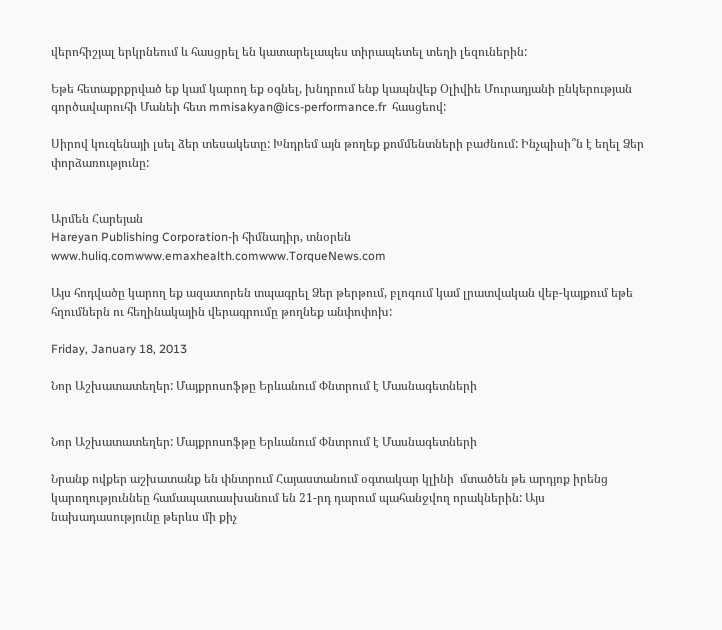վերոհիշյալ երկրնեում և հասցրել են կատարելապես տիրապետել տեղի լեզուներին:

Եթե հետաքրքրված եք կամ կարող եք օգնել, խնդրում ենք կապնվեք Օլիվիե Մուրադյանի ընկերության գործավարուհի Մանեի հետ mmisakyan@ics-performance.fr  հասցեով:

Սիրով կուզենայի լսել ձեր տեսակետը: Խնդրեմ այն թողեք քոմմենտների բաժնում: Ինչպիսի՞ն է եղել Ձեր փորձառությունը:


Արմեն Հարեյան
Hareyan Publishing Corporation-ի հիմնադիր, տնօրեն
www.huliq.comwww.emaxhealth.comwww.TorqueNews.com

Այս հոդվածը կարող եք ազատորեն տպագրել Ձեր թերթում, բլոգում կամ լրատվական վեբ-կայքում եթե հղումներն ու հեղինակային վերագրումը թողնեք անփոփոխ:

Friday, January 18, 2013

Նոր Աշխատատեղեր: Մայքրոսոֆթը Երևանում Փնտրում է Մասնագետների


Նոր Աշխատատեղեր: Մայքրոսոֆթը Երևանում Փնտրում է Մասնագետների

Նրանք ովքեր աշխատանք են փնտրում Հայաստանում օգտակար կլինի  մտածեն թե արդյոք իրենց կարողություննեը համապատասխանում են 21-րդ դարում պահանջվող որակներին: Այս նախադասությունը թերևս մի քիչ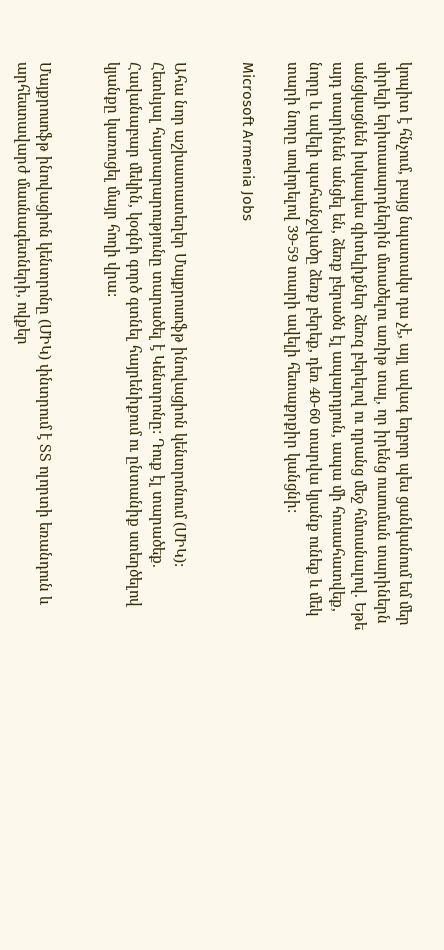կոպիտ է հնչում, բայց նպատակս դա չէ, այլ ավագ եղբոր պես ցանկանում եմ մեր սիրելի երիտասարդներին մտածելու առիթ տալ, որ իրենց ուսուման տարիներն անցկացնեն իսկապես գիտելիքներ ձեռզ բերելով ու դրանց մեջ հմտանալով. Եթե այդ տարինեն անցել են, ձեռք բերածն էլ ապարդյուն, ապա մի հուսահատվեք, նորը և ավելի պահանջվածը ձեռք բերեք, դեռ 40-60 տարվա կյանք ունեք և մեկ տարի նորը սովորելով 39-59 տարի ավելի հետաքրքիր կանցնի:

Microsoft Armenia Jobs


Ահա նոր աշխատատեղեր Մայքրոսոֆթ ինովացիոն կենտրոնում (ՄԻԿ): Հետևյալ հայտարարությունը տարածել է Կենտրոնը: Դուք էլ տարածեք. Հավանաբար մեկին, կօգնի գործ գտնել հայրենիքում ու ընտանիք ստեղծելով կյանքը կառուցել մայր հողի վրա:


Մայքրոսոֆթ ինովացիոն կենտրոնը (ՄԻԿ) փնտրում է ՏՏ ոլորտի եռանդուն և արհեստավարժ մասնագետների, ովքեր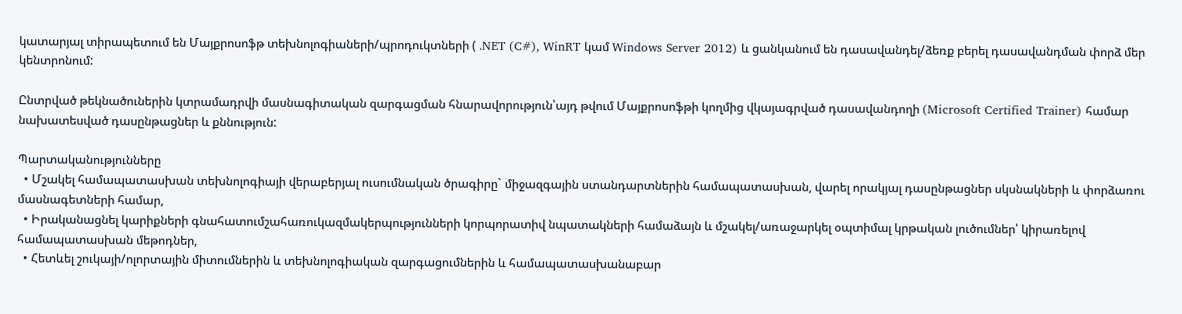կատարյալ տիրապետում են Մայքրոսոֆթ տեխնոլոգիաների/պրոդուկտների ( .NET (C#), WinRT կամ Windows Server 2012) և ցանկանում են դասավանդել/ձեռք բերել դասավանդման փորձ մեր կենտրոնում:

Ընտրված թեկնածուներին կտրամադրվի մասնագիտական զարգացման հնարավորություն՝այդ թվում Մայքրոսոֆթի կողմից վկայագրված դասավանդողի (Microsoft Certified Trainer) համար նախատեսված դասընթացներ և քննություն:

Պարտականությունները
  • Մշակել համապատասխան տեխնոլոգիայի վերաբերյալ ուսումնական ծրագիրը` միջազգային ստանդարտներին համապատասխան, վարել որակյալ դասընթացներ սկսնակների և փորձառու մասնագետների համար,
  • Իրականացնել կարիքների գնահատումշահառուկազմակերպությունների կորպորատիվ նպատակների համաձայն և մշակել/առաջարկել օպտիմալ կրթական լուծումներ՝ կիրառելով համապատասխան մեթոդներ,
  • Հետևել շուկայի/ոլորտային միտումներին և տեխնոլոգիական զարգացումներին և համապատասխանաբար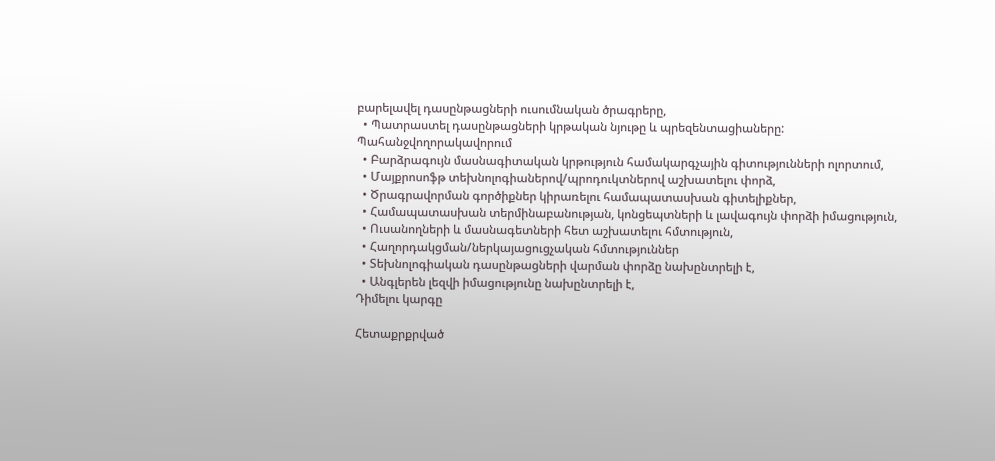բարելավել դասընթացների ուսումնական ծրագրերը,
  • Պատրաստել դասընթացների կրթական նյութը և պրեզենտացիաները:
Պահանջվողորակավորում
  • Բարձրագույն մասնագիտական կրթություն համակարգչային գիտությունների ոլորտում,
  • Մայքրոսոֆթ տեխնոլոգիաներով/պրոդուկտներով աշխատելու փորձ,
  • Ծրագրավորման գործիքներ կիրառելու համապատասխան գիտելիքներ,
  • Համապատասխան տերմինաբանության, կոնցեպտների և լավագույն փորձի իմացություն,
  • Ուսանողների և մասնագետների հետ աշխատելու հմտություն,
  • Հաղորդակցման/ներկայացուցչական հմտություններ
  • Տեխնոլոգիական դասընթացների վարման փորձը նախընտրելի է,
  • Անգլերեն լեզվի իմացությունը նախընտրելի է,
Դիմելու կարգը

Հետաքրքրված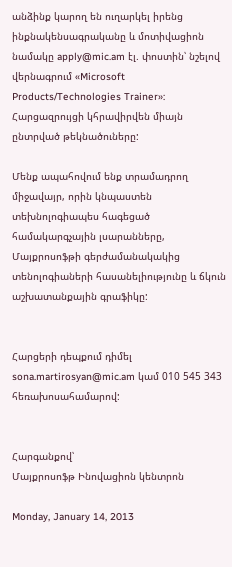անձինք կարող են ուղարկել իրենց ինքնակենսագրականը և մոտիվացիոն նամակը apply@mic.am էլ. փոստին՝ նշելով վերնագրում «Microsoft Products/Technologies Trainer»: Հարցազրույցի կհրավիրվեն միայն ընտրված թեկնածուները:

Մենք ապահովում ենք տրամադրող միջավայր, որին կնպաստեն տեխնոլոգիապես հագեցած համակարգչային լսարանները, Մայքրոսոֆթի գերժամանակակից տենոլոգիաների հասանելիությունը և ճկուն աշխատանքային գրաֆիկը:


Հարցերի դեպքում դիմել sona.martirosyan@mic.am կամ 010 545 343 հեռախոսահամարով:


Հարգանքով՝
Մայքրոսոֆթ Ինովացիոն կենտրոն

Monday, January 14, 2013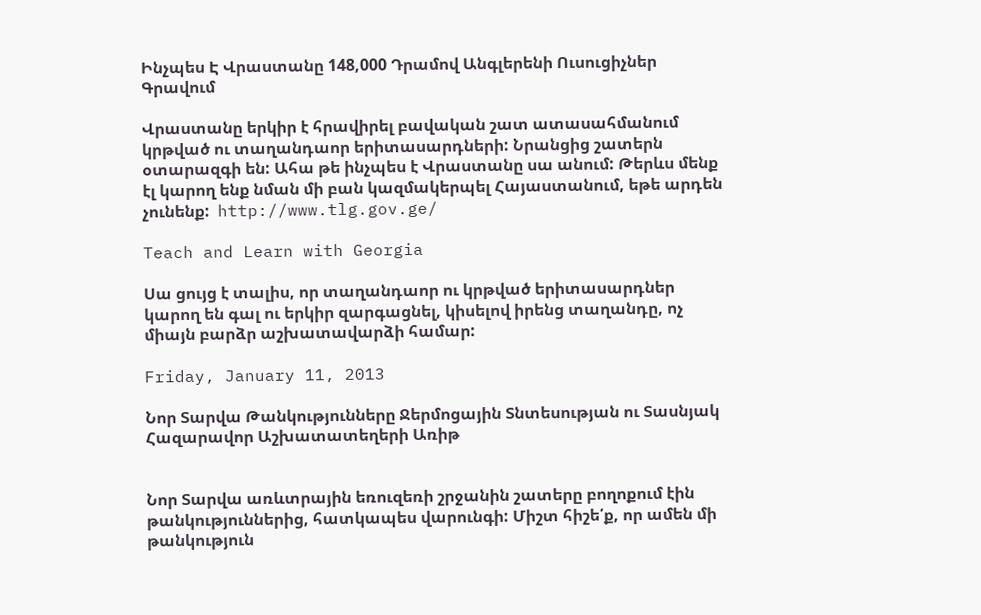Ինչպես Է Վրաստանը 148,000 Դրամով Անգլերենի Ուսուցիչներ Գրավում

Վրաստանը երկիր է հրավիրել բավական շատ ատասահմանում կրթված ու տաղանդաոր երիտասարդների: Նրանցից շատերն օտարազգի են: Ահա թե ինչպես է Վրաստանը սա անում: Թերևս մենք էլ կարող ենք նման մի բան կազմակերպել Հայաստանում, եթե արդեն չունենք:  http://www.tlg.gov.ge/

Teach and Learn with Georgia

Սա ցույց է տալիս, որ տաղանդաոր ու կրթված երիտասարդներ կարող են գալ ու երկիր զարգացնել, կիսելով իրենց տաղանդը, ոչ միայն բարձր աշխատավարձի համար:

Friday, January 11, 2013

Նոր Տարվա Թանկությունները Ջերմոցային Տնտեսության ու Տասնյակ Հազարավոր Աշխատատեղերի Առիթ


Նոր Տարվա առևտրային եռուզեռի շրջանին շատերը բողոքում էին թանկություններից, հատկապես վարունգի: Միշտ հիշե՛ք, որ ամեն մի թանկություն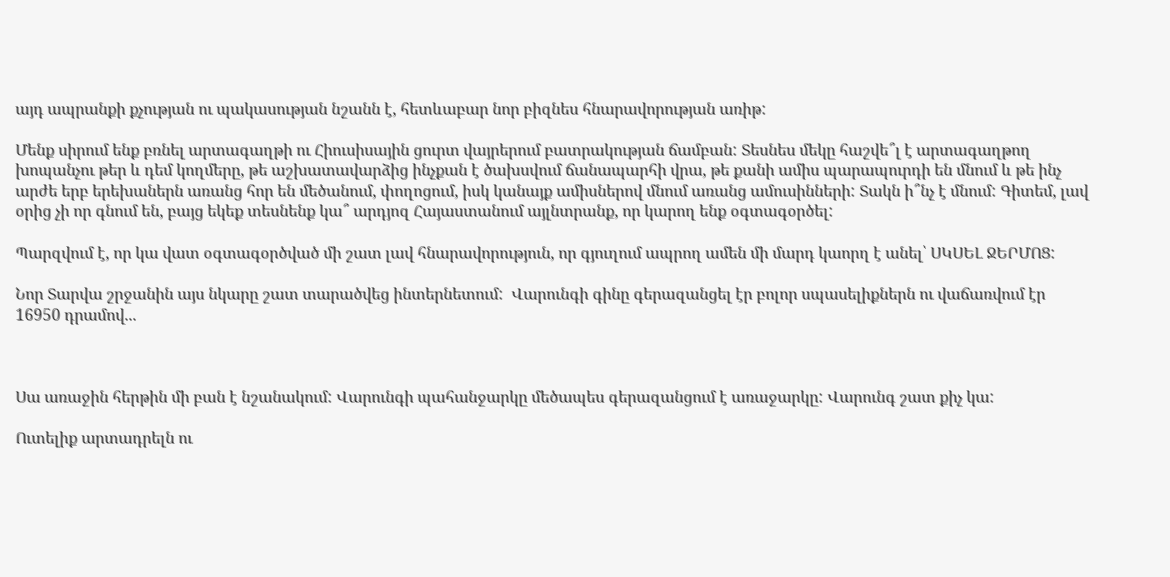այդ ապրանքի քչության ու պակասության նշանն է, հետևաբար նոր բիզնես հնարավորության առիթ:

Մենք սիրում ենք բռնել արտագաղթի ու Հիուսիսային ցուրտ վայրերում բատրակության ճամբան: Տեսնես մեկը հաշվե՞լ է արտագաղթող խոպանչու թեր և դեմ կողմերը, թե աշխատավարձից ինչքան է ծախսվում ճանապարհի վրա, թե քանի ամիս պարապուրդի են մնում և թե ինչ արժե երբ երեխաներն առանց հոր են մեծանում, փողոցում, իսկ կանայք ամիսներով մնում առանց ամուսինների: Տակն ի՞նչ է մնում: Գիտեմ, լավ օրից չի որ գնում են, բայց եկեք տեսնենք կա՞ արդյոզ Հայաստանում այլնտրանք, որ կարող ենք օգտագօրծել:

Պարզվում է, որ կա վատ օգտագօրծված մի շատ լավ հնարավորություն, որ գյուղում ապրող ամեն մի մարդ կաորղ է անել՝ ՍԿՍԵԼ ՋԵՐՄՈՑ:

Նոր Տարվա շրջանին այս նկարը շատ տարածվեց ինտերնետում:  Վարունգի գինը գերազանցել էր բոլոր սպասելիքներն ու վաճառվում էր 16950 դրամով...



Սա առաջին հերթին մի բան է նշանակում: Վարունգի պահանջարկը մեծապես գերազանցում է առաջարկը: Վարունգ շատ քիչ կա:

Ուտելիք արտադրելն ու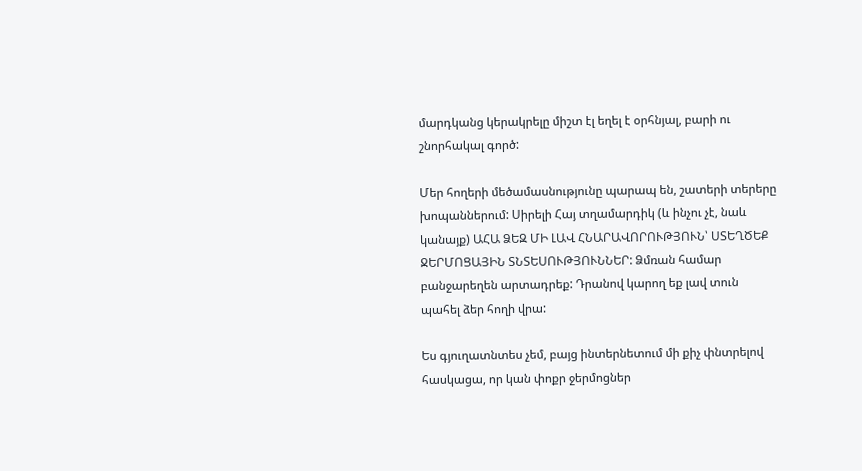մարդկանց կերակրելը միշտ էլ եղել է օրհնյալ, բարի ու շնորհակալ գործ:

Մեր հողերի մեծամասնությունը պարապ են, շատերի տերերը խոպաններում: Սիրելի Հայ տղամարդիկ (և ինչու չէ, նաև կանայք) ԱՀԱ ՁԵԶ ՄԻ ԼԱՎ ՀՆԱՐԱՎՈՐՈՒԹՅՈՒՆ՝ ՍՏԵՂԾԵՔ ՋԵՐՄՈՑԱՅԻՆ ՏՆՏԵՍՈՒԹՅՈՒՆՆԵՐ: Ձմռան համար բանջարեղեն արտադրեք: Դրանով կարող եք լավ տուն պահել ձեր հողի վրա:

Ես գյուղատնտես չեմ, բայց ինտերնետում մի քիչ փնտրելով հասկացա, որ կան փոքր ջերմոցներ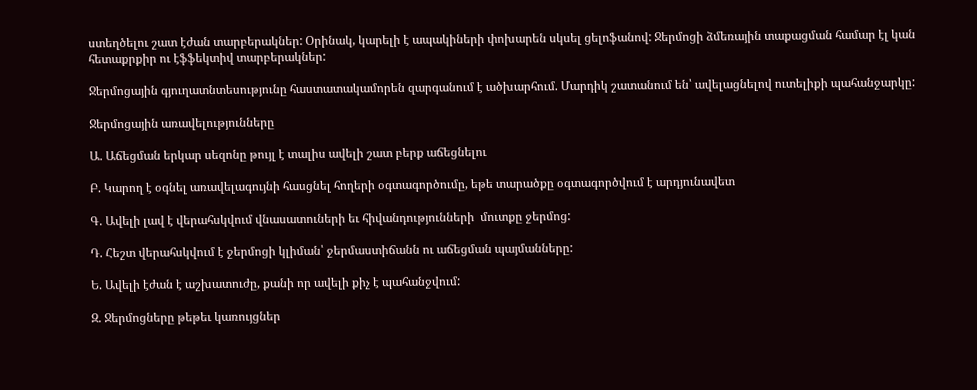ստեղծելու շատ էժան տարբերակներ: Օրինակ, կարելի է ապակիների փոխարեն սկսել ցելոֆանով: Ջերմոցի ձմեռային տաքացման համար էլ կան հետաքրքիր ու էֆֆեկտիվ տարբերակներ:

Ջերմոցային գյուղատնտեսությունը հաստատակամորեն զարգանում է ածխարհում. Մարդիկ շատանում են՝ ավելացնելով ուտելիքի պահանջարկը:

Ջերմոցային առավելությունները

Ա. Աճեցման երկար սեզոնը թույլ է տալիս ավելի շատ բերք աճեցնելու

Բ. Կարող է օգնել առավելագույնի հասցնել հողերի օգտագործումը, եթե տարածքը օգտագործվում է արդյունավետ

Գ. Ավելի լավ է վերահսկվում վնասատուների եւ հիվանդությունների  մուտքը ջերմոց:

Դ. Հեշտ վերահսկվում է ջերմոցի կլիման՝ ջերմաստիճանն ու աճեցման պայմանները:

Ե. Ավելի էժան է աշխատուժը, քանի որ ավելի քիչ է պահանջվում:

Զ. Ջերմոցները թեթեւ կառույցներ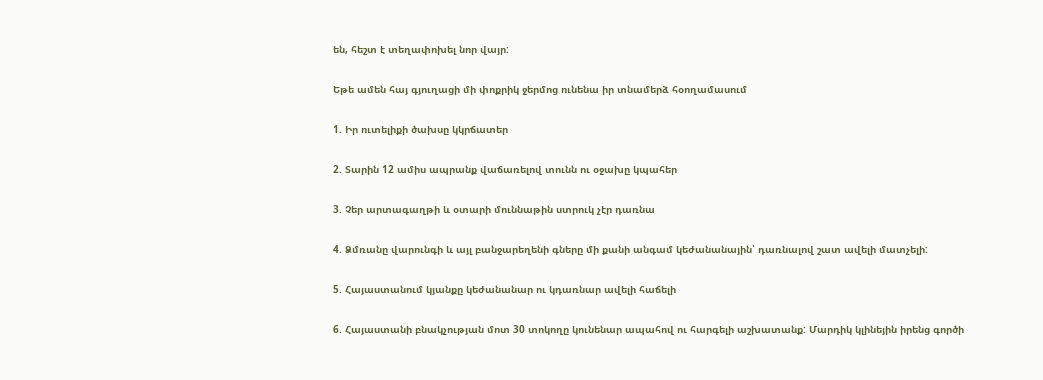են, հեշտ է տեղափոխել նոր վայր:

Եթե ամեն հայ գյուղացի մի փոքրիկ ջերմոց ունենա իր տնամերձ հօողամասում

1. Իր ուտելիքի ծախսը կկրճատեր

2. Տարին 12 ամիս ապրանք վաճառելով տունն ու օջախը կպահեր

3. Չեր արտագաղթի և օտարի մուննաթին ստրուկ չէր դառնա

4. Ձմռանը վարունգի և այլ բանջարեղենի գները մի քանի անգամ կեժանանային՝ դառնալով շատ ավելի մատչելի:

5. Հայաստանում կյանքը կեժանանար ու կդառնար ավելի հաճելի

6. Հայաստանի բնակչության մոտ 30 տոկողը կունենար ապահով ու հարգելի աշխատանք: Մարդիկ կլինեյին իրենց գործի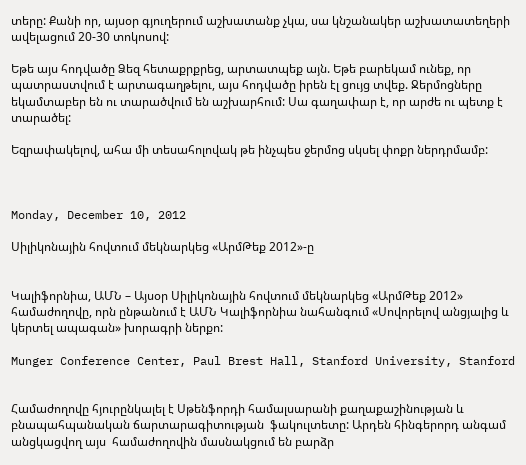տերը: Քանի որ, այսօր գյուղերում աշխատանք չկա, սա կնշանակեր աշխատատեղերի ավելացում 20-30 տոկոսով:

Եթե այս հոդվածը Ձեզ հետաքրքրեց, արտատպեք այն. Եթե բարեկամ ունեք, որ պատրաստվում է արտագաղթելու, այս հոդվածը իրեն էլ ցույց տվեք. Ջերմոցները եկամտաբեր են ու տարածվում են աշխարհում: Սա գաղափար է, որ արժե ու պետք է տարածել:

Եզրափակելով, ահա մի տեսահոլովակ թե ինչպես ջերմոց սկսել փոքր ներդրմամբ:



Monday, December 10, 2012

Սիլիկոնային հովտում մեկնարկեց «ԱրմԹեք 2012»-ը


Կալիֆորնիա, ԱՄՆ – Այսօր Սիլիկոնային հովտում մեկնարկեց «ԱրմԹեք 2012» համաժողովը, որն ընթանում է ԱՄՆ Կալիֆորնիա նահանգում «Սովորելով անցյալից և կերտել ապագան» խորագրի ներքո:

Munger Conference Center, Paul Brest Hall, Stanford University, Stanford


Համաժողովը հյուրընկալել է Սթենֆորդի համալսարանի քաղաքաշինության և բնապահպանական ճարտարագիտության  ֆակուլտետը: Արդեն հինգերորդ անգամ անցկացվող այս  համաժողովին մասնակցում են բարձր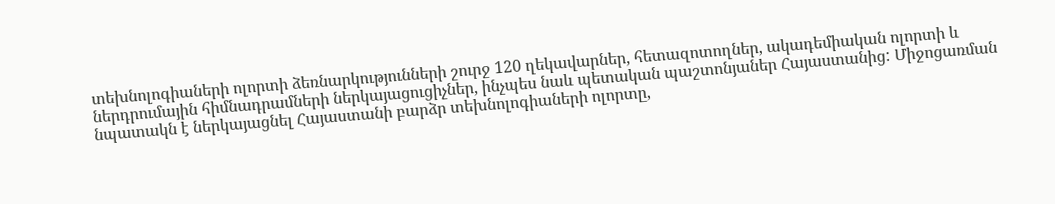տեխնոլոգիաների ոլորտի ձեռնարկությունների շուրջ 120 ղեկավարներ, հետազոտողներ, ակադեմիական ոլորտի և ներդրումային հիմնադրամների ներկայացուցիչներ, ինչպես նաև պետական պաշտոնյաներ Հայաստանից: Միջոցառման նպատակն է ներկայացնել Հայաստանի բարձր տեխնոլոգիաների ոլորտը,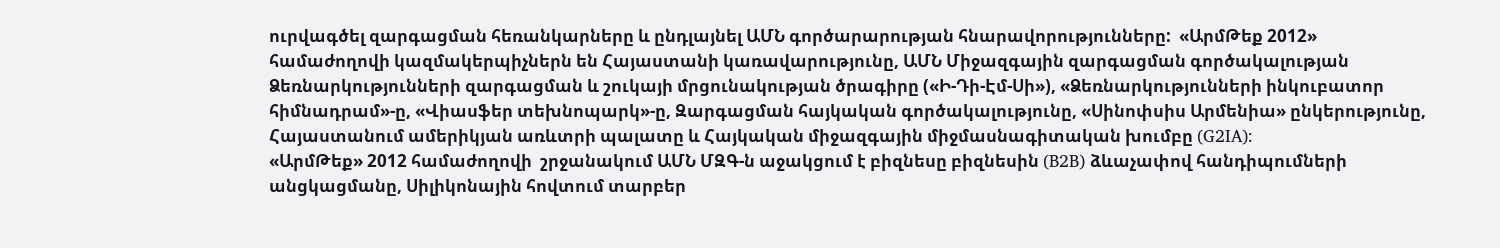ուրվագծել զարգացման հեռանկարները և ընդլայնել ԱՄՆ գործարարության հնարավորությունները:  «ԱրմԹեք 2012» համաժողովի կազմակերպիչներն են Հայաստանի կառավարությունը, ԱՄՆ Միջազգային զարգացման գործակալության Ձեռնարկությունների զարգացման և շուկայի մրցունակության ծրագիրը («Ի-Դի-Էմ-Սի»), «Ձեռնարկությունների ինկուբատոր հիմնադրամ»-ը, «Վիասֆեր տեխնոպարկ»-ը, Զարգացման հայկական գործակալությունը, «Սինոփսիս Արմենիա» ընկերությունը, Հայաստանում ամերիկյան առևտրի պալատը և Հայկական միջազգային միջմասնագիտական խումբը (G2IA):
«ԱրմԹեք» 2012 համաժողովի  շրջանակում ԱՄՆ ՄԶԳ-ն աջակցում է բիզնեսը բիզնեսին (B2B) ձևաչափով հանդիպումների անցկացմանը, Սիլիկոնային հովտում տարբեր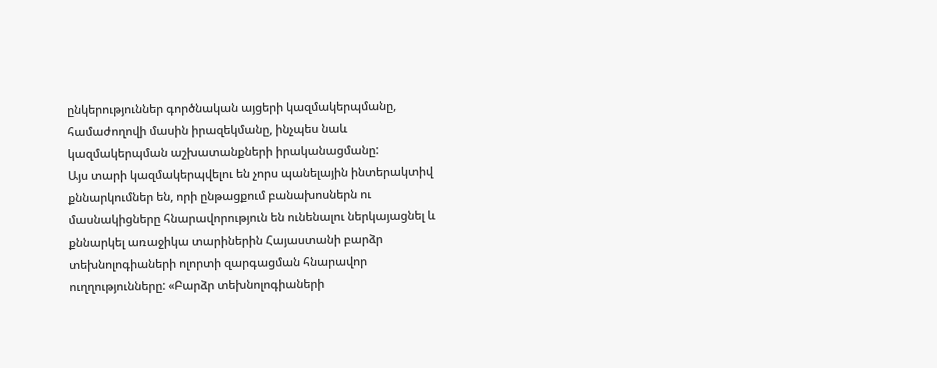ընկերություններ գործնական այցերի կազմակերպմանը, համաժողովի մասին իրազեկմանը, ինչպես նաև կազմակերպման աշխատանքների իրականացմանը:
Այս տարի կազմակերպվելու են չորս պանելային ինտերակտիվ քննարկումներ են, որի ընթացքում բանախոսներն ու մասնակիցները հնարավորություն են ունենալու ներկայացնել և քննարկել առաջիկա տարիներին Հայաստանի բարձր տեխնոլոգիաների ոլորտի զարգացման հնարավոր ուղղությունները: «Բարձր տեխնոլոգիաների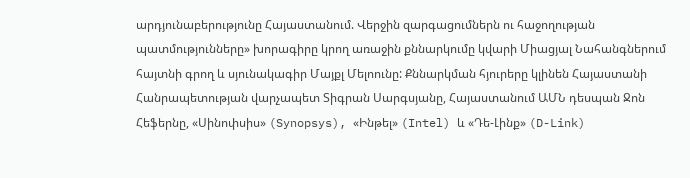արդյունաբերությունը Հայաստանում. Վերջին զարգացումներն ու հաջողության պատմությունները» խորագիրը կրող առաջին քննարկումը կվարի Միացյալ Նահանգներում հայտնի գրող և սյունակագիր Մայքլ Մելոունը: Քննարկման հյուրերը կլինեն Հայաստանի Հանրապետության վարչապետ Տիգրան Սարգսյանը, Հայաստանում ԱՄՆ դեսպան Ջոն Հեֆերնը, «Սինոփսիս» (Synopsys), «Ինթել» (Intel) և «Դե-Լինք» (D-Link)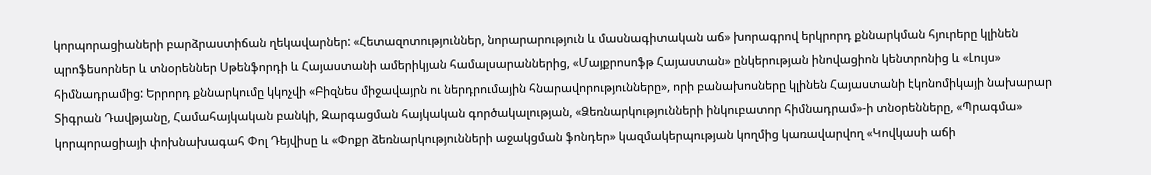կորպորացիաների բարձրաստիճան ղեկավարներ: «Հետազոտություններ, նորարարություն և մասնագիտական աճ» խորագրով երկրորդ քննարկման հյուրերը կլինեն պրոֆեսորներ և տնօրեններ Սթենֆորդի և Հայաստանի ամերիկյան համալսարաններից, «Մայքրոսոֆթ Հայաստան» ընկերության ինովացիոն կենտրոնից և «Լույս» հիմնադրամից: Երրորդ քննարկումը կկոչվի «Բիզնես միջավայրն ու ներդրումային հնարավորությունները», որի բանախոսները կլինեն Հայաստանի էկոնոմիկայի նախարար Տիգրան Դավթյանը, Համահայկական բանկի, Զարգացման հայկական գործակալության, «Ձեռնարկությունների ինկուբատոր հիմնադրամ»-ի տնօրենները, «Պրագմա» կորպորացիայի փոխնախագահ Փոլ Դեյվիսը և «Փոքր ձեռնարկությունների աջակցման ֆոնդեր» կազմակերպության կողմից կառավարվող «Կովկասի աճի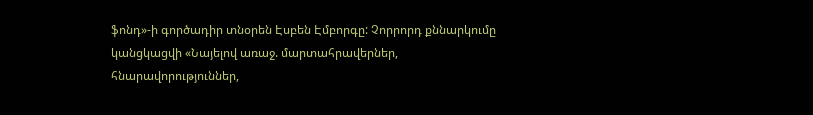ֆոնդ»-ի գործադիր տնօրեն Էսբեն Էմբորգը: Չորրորդ քննարկումը կանցկացվի «Նայելով առաջ. մարտահրավերներ, հնարավորություններ,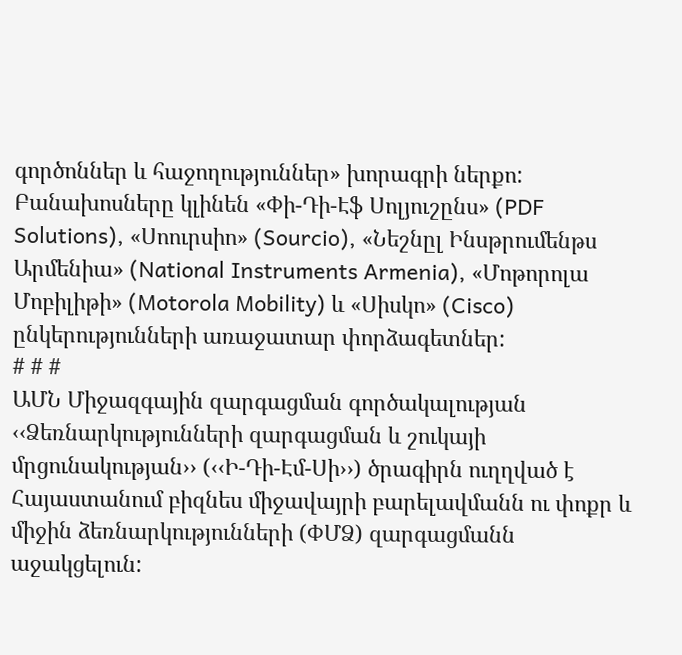գործոններ և հաջողություններ» խորագրի ներքո: Բանախոսները կլինեն «Փի-Դի-Էֆ Սոլյուշընս» (PDF Solutions), «Սոուրսիո» (Sourcio), «Նեշնըլ Ինսթրումենթս Արմենիա» (National Instruments Armenia), «Մոթորոլա Մոբիլիթի» (Motorola Mobility) և «Սիսկո» (Cisco) ընկերությունների առաջատար փորձագետներ:
# # #
ԱՄՆ Միջազգային զարգացման գործակալության ‹‹Ձեռնարկությունների զարգացման և շուկայի մրցունակության›› (‹‹Ի-Դի-Էմ-Սի››) ծրագիրն ուղղված է Հայաստանում բիզնես միջավայրի բարելավմանն ու փոքր և միջին ձեռնարկությունների (ՓՄՁ) զարգացմանն աջակցելուն: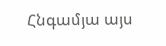Հնգամյա այս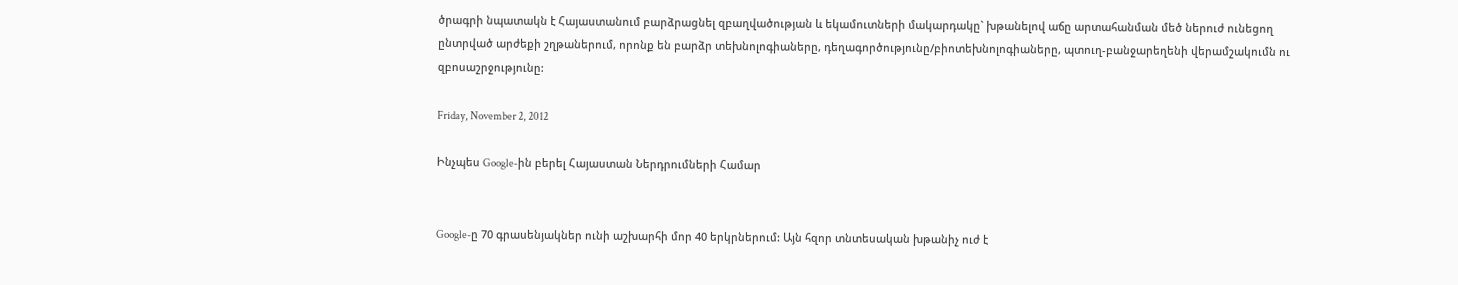ծրագրի նպատակն է Հայաստանում բարձրացնել զբաղվածության և եկամուտների մակարդակը` խթանելով աճը արտահանման մեծ ներուժ ունեցող ընտրված արժեքի շղթաներում, որոնք են բարձր տեխնոլոգիաները, դեղագործությունը/բիոտեխնոլոգիաները, պտուղ-բանջարեղենի վերամշակումն ու զբոսաշրջությունը:

Friday, November 2, 2012

Ինչպես Google-ին բերել Հայաստան Ներդրումների Համար


Google-ը 70 գրասենյակներ ունի աշխարհի մոր 40 երկրներում: Այն հզոր տնտեսական խթանիչ ուժ է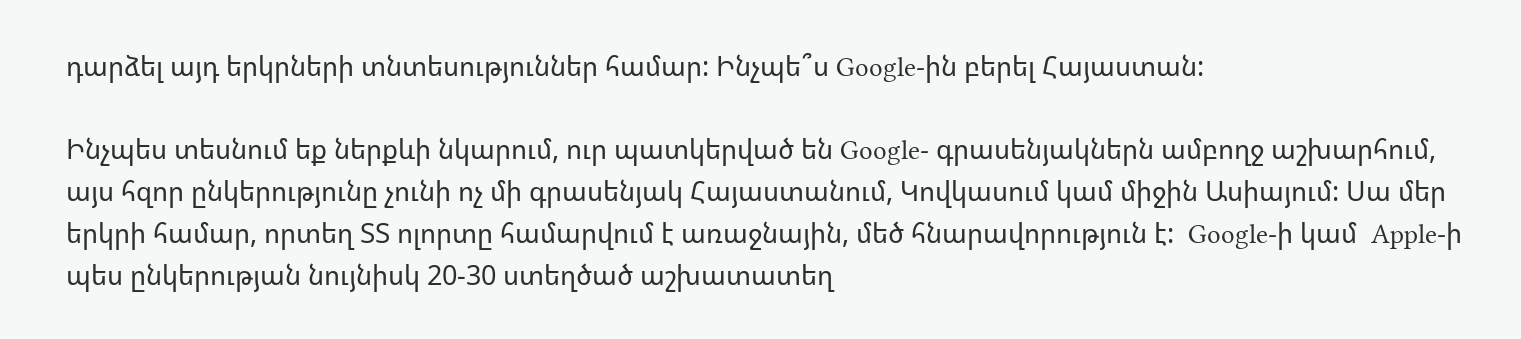դարձել այդ երկրների տնտեսություններ համար: Ինչպե՞ս Google-ին բերել Հայաստան:

Ինչպես տեսնում եք ներքևի նկարում, ուր պատկերված են Google- գրասենյակներն ամբողջ աշխարհում, այս հզոր ընկերությունը չունի ոչ մի գրասենյակ Հայաստանում, Կովկասում կամ միջին Ասիայում: Սա մեր երկրի համար, որտեղ ՏՏ ոլորտը համարվում է առաջնային, մեծ հնարավորություն է:  Google-ի կամ  Apple-ի պես ընկերության նույնիսկ 20-30 ստեղծած աշխատատեղ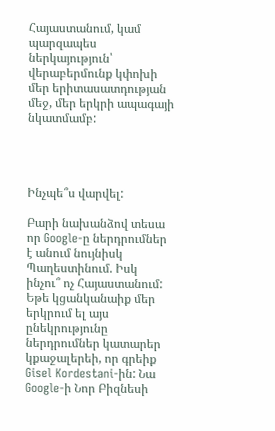Հայաստանում, կամ պարզապես ներկայություն՝ վերաբերմունք կփոխի մեր երիտասատդության մեջ, մեր երկրի ապագայի նկատմամբ:




Ինչպե՞ս վարվել:

Բարի նախանձով տեսա որ Google-ը ներդրումներ է անում նույնիսկ Պաղեստինում. Իսկ ինչու՞ ոչ Հայաստանում: Եթե կցանկանաիք մեր երկրում ել այս ընեկրությունը ներդրումներ կատարեր կքաջալերեի, որ գրեիք Gisel Kordestani-ին: Նա Google-ի Նոր Բիզնեսի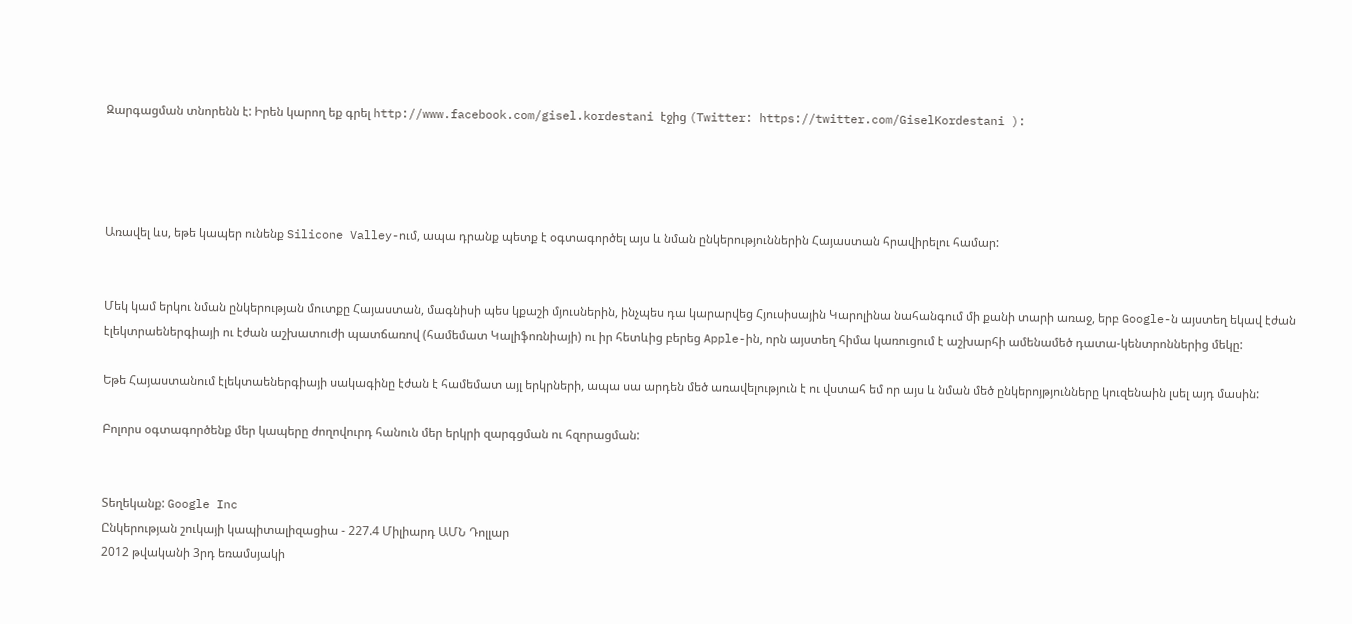Զարգացման տնորենն է: Իրեն կարող եք գրել http://www.facebook.com/gisel.kordestani էջից (Twitter: https://twitter.com/GiselKordestani ):




Առավել ևս, եթե կապեր ունենք Silicone Valley-ում, ապա դրանք պետք է օգտագործել այս և նման ընկերություններին Հայաստան հրավիրելու համար:


Մեկ կամ երկու նման ընկերության մուտքը Հայաստան, մագնիսի պես կքաշի մյուսներին, ինչպես դա կարարվեց Հյուսիսային Կարոլինա նահանգում մի քանի տարի առաջ, երբ Google-ն այստեղ եկավ էժան էլեկտրաեներգիայի ու էժան աշխատուժի պատճառով (համեմատ Կալիֆոռնիայի) ու իր հետևից բերեց Apple-ին, որն այստեղ հիմա կառուցում է աշխարհի ամենամեծ դատա-կենտրոններից մեկը:

Եթե Հայաստանում էլեկտաեներգիայի սակագինը էժան է համեմատ այլ երկրների, ապա սա արդեն մեծ առավելություն է ու վստահ եմ որ այս և նման մեծ ընկերոյթյունները կուզենաին լսել այդ մասին:

Բոլորս օգտագործենք մեր կապերը ժողովուրդ հանուն մեր երկրի զարգցման ու հզորացման:


Տեղեկանք: Google Inc
Ընկերության շուկայի կապիտալիզացիա - 227.4 Միլիարդ ԱՄՆ Դոլլար
2012 թվականի 3րդ եռամսյակի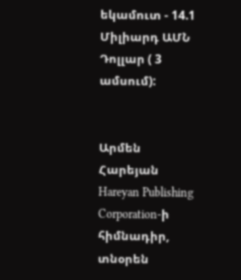եկամուտ - 14.1 Միլիարդ ԱՄՆ Դոլլար ( 3 ամսում):


Արմեն Հարեյան
Hareyan Publishing Corporation-ի հիմնադիր, տնօրեն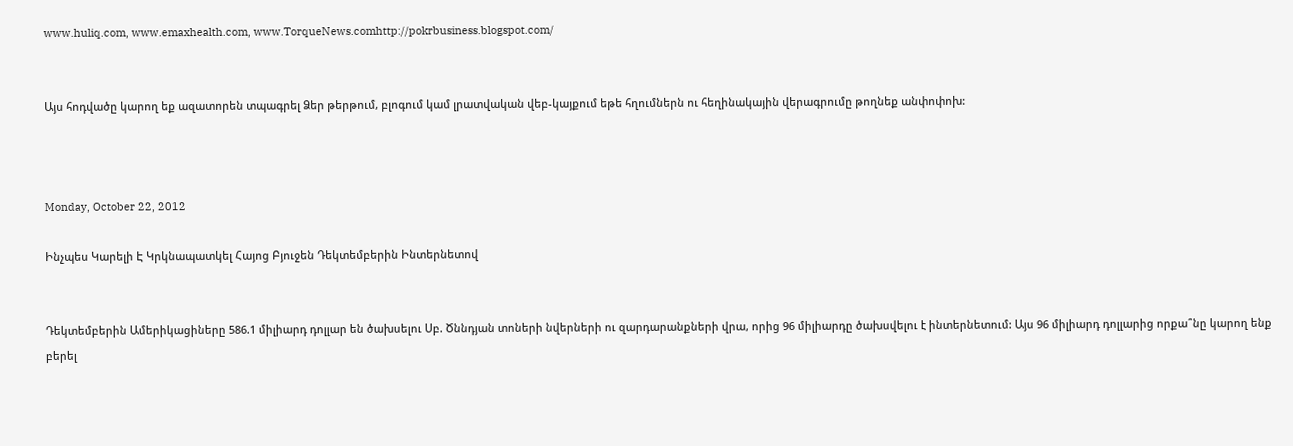www.huliq.com, www.emaxhealth.com, www.TorqueNews.comhttp://pokrbusiness.blogspot.com/


Այս հոդվածը կարող եք ազատորեն տպագրել Ձեր թերթում, բլոգում կամ լրատվական վեբ-կայքում եթե հղումներն ու հեղինակային վերագրումը թողնեք անփոփոխ:



Monday, October 22, 2012

Ինչպես Կարելի Է Կրկնապատկել Հայոց Բյուջեն Դեկտեմբերին Ինտերնետով


Դեկտեմբերին Ամերիկացիները 586.1 միլիարդ դոլլար են ծախսելու Սբ. Ծննդյան տոների նվերների ու զարդարանքների վրա, որից 96 միլիարդը ծախսվելու է ինտերնետում: Այս 96 միլիարդ դոլլարից որքա՞նը կարող ենք բերել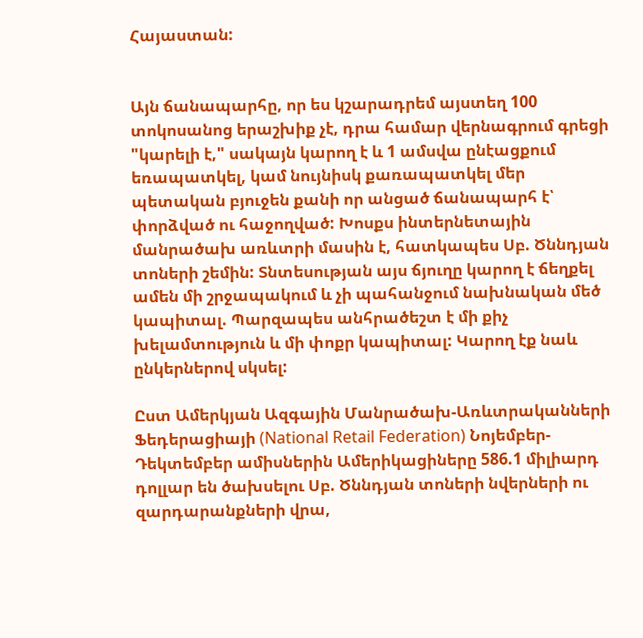Հայաստան:


Այն ճանապարհը, որ ես կշարադրեմ այստեղ 100 տոկոսանոց երաշխիք չէ, դրա համար վերնագրում գրեցի "կարելի է," սակայն կարող է և 1 ամսվա ընէացքում եռապատկել, կամ նույնիսկ քառապատկել մեր պետական բյուջեն քանի որ անցած ճանապարհ է՝ փորձված ու հաջողված: Խոսքս ինտերնետային մանրածախ առևտրի մասին է, հատկապես Սբ. Ծննդյան տոների շեմին: Տնտեսության այս ճյուղը կարող է ճեղքել ամեն մի շրջապակում և չի պահանջում նախնական մեծ կապիտալ. Պարզապես անհրածեշտ է մի քիչ խելամտություն և մի փոքր կապիտալ: Կարող էք նաև ընկերներով սկսել:

Ըստ Ամերկյան Ազգային Մանրածախ-Առևտրականների Ֆեդերացիայի (National Retail Federation) Նոյեմբեր-Դեկտեմբեր ամիսներին Ամերիկացիները 586.1 միլիարդ դոլլար են ծախսելու Սբ. Ծննդյան տոների նվերների ու զարդարանքների վրա,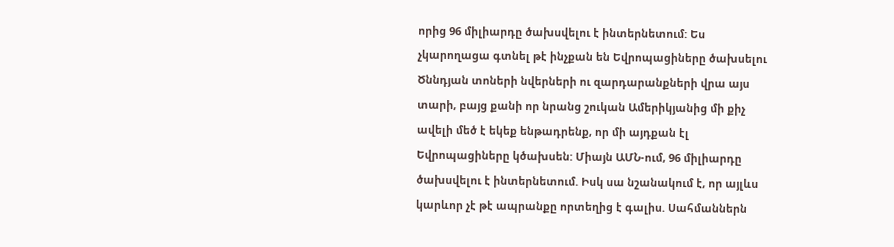որից 96 միլիարդը ծախսվելու է ինտերնետում: Ես չկարողացա գտնել թէ ինչքան են Եվրոպացիները ծախսելու Ծննդյան տոների նվերների ու զարդարանքների վրա այս տարի, բայց քանի որ նրանց շուկան Ամերիկյանից մի քիչ ավելի մեծ է եկեք ենթադրենք, որ մի այդքան էլ Եվրոպացիները կծախսեն: Միայն ԱՄՆ-ում, 96 միլիարդը ծախսվելու է ինտերնետում. Իսկ սա նշանակում է, որ այլևս կարևոր չէ թէ ապրանքը որտեղից է գալիս. Սահմաններն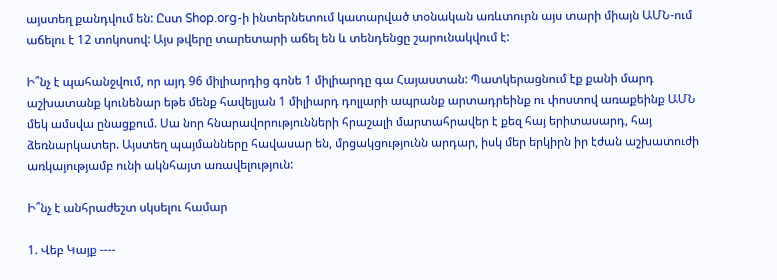այստեղ քանդվում են: Ըստ Shop.org-ի ինտերնետում կատարված տօնական առևտուրն այս տարի միայն ԱՄՆ-ում աճելու է 12 տոկոսով: Այս թվերը տարետարի աճել են և տենդենցը շարունակվում է:

Ի՞նչ է պահանջվում, որ այդ 96 միլիարդից գոնե 1 միլիարդը գա Հայաստան: Պատկերացնում էք քանի մարդ աշխատանք կունենար եթե մենք հավելյան 1 միլիարդ դոլլարի ապրանք արտադրեինք ու փոստով առաքեինք ԱՄՆ մեկ ամսվա ընացքում. Սա նոր հնարավորությունների հրաշալի մարտահրավեր է քեզ հայ երիտասարդ, հայ ձեռնարկատեր. Այստեղ պայմանները հավասար են, մրցակցությունն արդար, իսկ մեր երկիրն իր էժան աշխատուժի առկայությամբ ունի ակնհայտ առավելություն:

Ի՞նչ է անհրաժեշտ սկսելու համար

1. Վեբ Կայք ----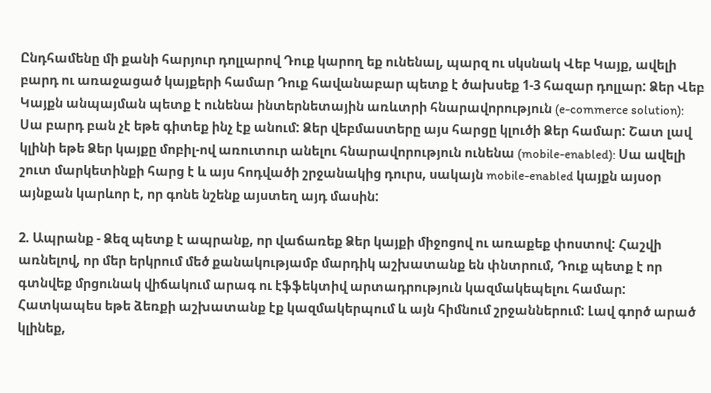Ընդհամենը մի քանի հարյուր դոլլարով Դուք կարող եք ունենալ, պարզ ու սկսնակ Վեբ Կայք, ավելի բարդ ու առաջացած կայքերի համար Դուք հավանաբար պետք է ծախսեք 1-3 հազար դոլլար: Ձեր Վեբ Կայքն անպայման պետք է ունենա ինտերնետային առևտրի հնարավորություն (e-commerce solution): Սա բարդ բան չէ եթե գիտեք ինչ էք անում: Ձեր վեբմաստերը այս հարցը կլուծի Ձեր համար: Շատ լավ կլինի եթե Ձեր կայքը մոբիլ-ով առուտուր անելու հնարավորություն ունենա (mobile-enabled): Սա ավելի շուտ մարկետինքի հարց է և այս հոդվածի շրջանակից դուրս, սակայն mobile-enabled կայքն այսօր այնքան կարևոր է, որ գոնե նշենք այստեղ այդ մասին:

2. Ապրանք - Ձեզ պետք է ապրանք, որ վաճառեք Ձեր կայքի միջոցով ու առաքեք փոստով: Հաշվի առնելով, որ մեր երկրում մեծ քանակությամբ մարդիկ աշխատանք են փնտրում, Դուք պետք է որ գտնվեք մրցունակ վիճակում արագ ու էֆֆեկտիվ արտադրություն կազմակեպելու համար: Հատկապես եթե ձեռքի աշխատանք էք կազմակերպում և այն հիմնում շրջաններում: Լավ գործ արած կլինեք,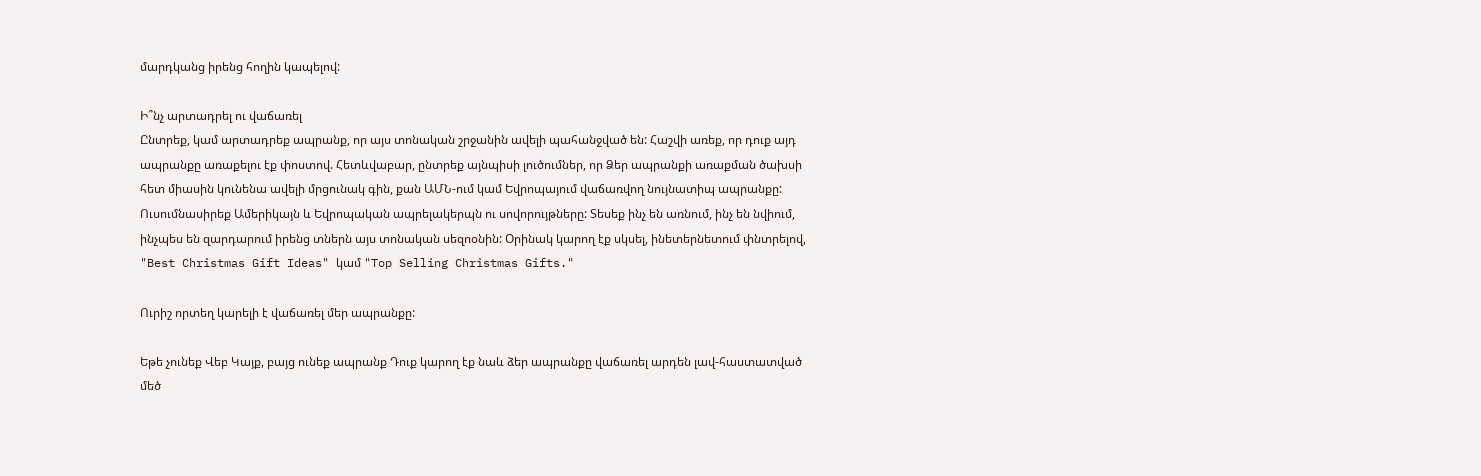մարդկանց իրենց հողին կապելով:

Ի՞նչ արտադրել ու վաճառել
Ընտրեք, կամ արտադրեք ապրանք, որ այս տոնական շրջանին ավելի պահանջված են: Հաշվի առեք, որ դուք այդ ապրանքը առաքելու էք փոստով. Հետևվաբար, ընտրեք այնպիսի լուծումներ, որ Ձեր ապրանքի առաքման ծախսի հետ միասին կունենա ավելի մրցունակ գին, քան ԱՄՆ-ում կամ Եվրոպայում վաճառվող նույնատիպ ապրանքը: Ուսումնասիրեք Ամերիկայն և Եվրոպական ապրելակերպն ու սովորույթները: Տեսեք ինչ են առնում, ինչ են նվիում, ինչպես են զարդարում իրենց տներն այս տոնական սեզոօնին: Օրինակ կարող էք սկսել, ինետերնետում փնտրելով, "Best Christmas Gift Ideas" կամ "Top Selling Christmas Gifts."

Ուրիշ որտեղ կարելի է վաճառել մեր ապրանքը:

Եթե չունեք Վեբ Կայք, բայց ունեք ապրանք Դուք կարող էք նաև ձեր ապրանքը վաճառել արդեն լավ-հաստատված մեծ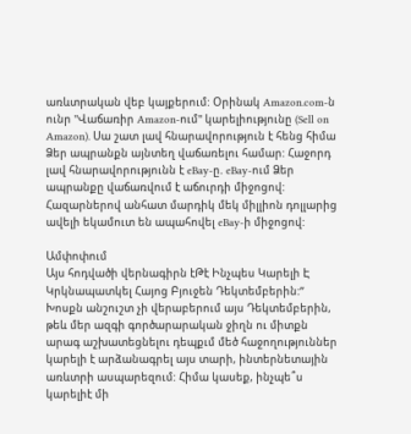առևտրական վեբ կայքերում: Օրինակ Amazon.com-ն ունր "Վաճառիր Amazon-ում" կարելիությունը (Sell on Amazon). Սա շատ լավ հնարավորություն է հենց հիմա Ձեր ապրանքն այնտեղ վաճառելու համար: Հաջորդ լավ հնարավորությունն է eBay-ը. eBay-ում Ձեր ապրանքը վաճառվում է աճուրդի միջոցով: Հազարներով անհատ մարդիկ մեկ միլլիոն դոլլարից ավելի եկամուտ են ապահովել eBay-ի միջոցով:

Ամփոփում
Այս հոդվածի վերնագիրն էԹէ Ինչպես Կարելի Է Կրկնապատկել Հայոց Բյուջեն Դեկտեմբերին:” Խոսքն անշուշտ չի վերաբերում այս Դեկտեմբերին, թեև մեր ազգի գործարարական ջիղն ու միտքն արագ աշխատեցնելու դեպքւմ մեծ հաջողություններ կարելի է արձանագրել այս տարի, ինտերնետային առևտրի ասպարեզում: Հիմա կասեք, ինչպե՞ս կարելիէ մի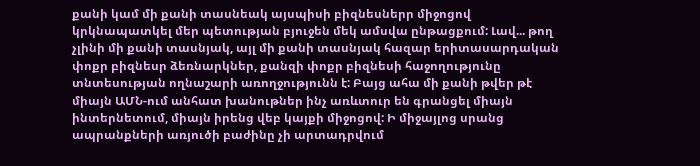քանի կամ մի քանի տասնեակ այսպիսի բիզնեսներր միջոցով կրկնապատկել մեր պետության բյուջեն մեկ ամսվա ընթացքում: Լավ... թող չլինի մի քանի տասնյակ, այլ մի քանի տասնյակ հազար երիտասարդական փոքր բիզնեսր ձեռնարկներ, քանզի փոքր բիզնեսի հաջողությունը տնտեսության ողնաշարի առողջությունն է: Բայց ահա մի քանի թվեր թէ միայն ԱՄՆ-ում անհատ խանութներ ինչ առևտուր են գրանցել միայն ինտերնետում, միայն իրենց վեբ կայքի միջոցով: Ի միջայլոց սրանց ապրանքների առյուծի բաժինը չի արտադրվում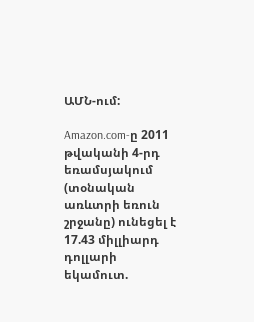ԱՄՆ-ում:

Amazon.com-ը 2011 թվականի 4-րդ եռամսյակում (տօնական առևտրի եռուն շրջանը) ունեցել է 17.43 միլլիարդ դոլլարի եկամուտ.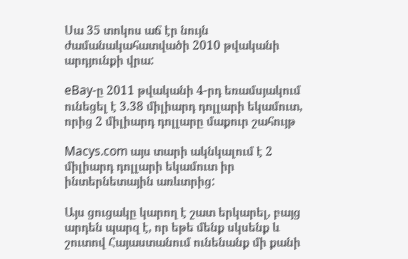Սա 35 տոկոս աճ էր նույն ժամանակահատվածի 2010 թվականի արդյունքի վրա:

eBay-ը 2011 թվականի 4-րդ եռամսյակում ունեցել է 3.38 միլիարդ դոլլարի եկամուտ, որից 2 միլիարդ դոլլարը մաքուր շահույթ

Macys.com այս տարի ակնկալում է 2 միլիարդ դոլլարի եկամուտ իր ինտերնետային առևտրից:

Այս ցուցակը կարող է շատ երկարել, բայց արդեն պարզ է, որ եթե մենք սկսենք և շուտով Հայաստանում ունենանք մի քանի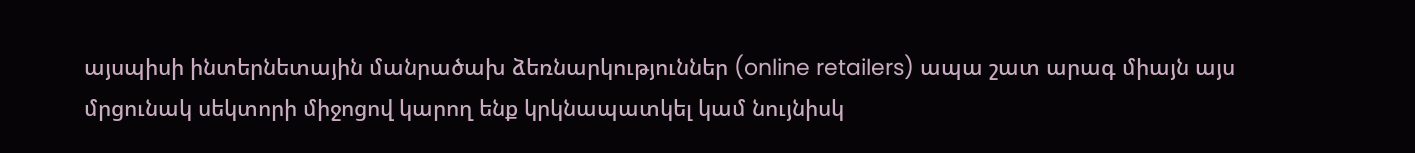այսպիսի ինտերնետային մանրածախ ձեռնարկություններ (online retailers) ապա շատ արագ միայն այս մրցունակ սեկտորի միջոցով կարող ենք կրկնապատկել կամ նույնիսկ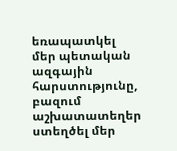եռապատկել մեր պետական ազգային հարստությունը, բազում աշխատատեղեր ստեղծել մեր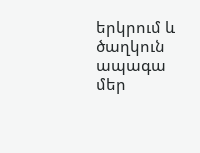երկրում և ծաղկուն ապագա մեր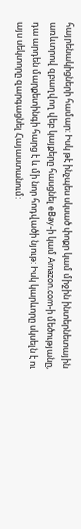հայրենակիցների համար: Իսկ թէ ինչպես սկսած փոքր կամ միջին ինտերնետային առևտրով զբաղվող վեբ կայքերը հասցնել eBay-ի կամ Amazon.com-ի մեծությանը, դա արդեն մարքետինգի հարց է և մի նոր հոդվածի նյութ: Իսկ կարևորը սկսելն է ու այս սեկտորը զարգացնել Հայաստանում: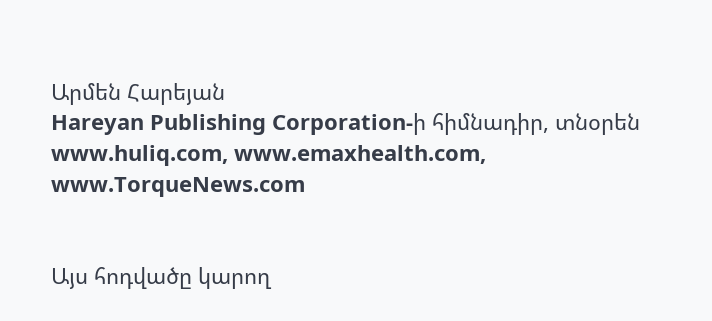Արմեն Հարեյան
Hareyan Publishing Corporation-ի հիմնադիր, տնօրեն
www.huliq.com, www.emaxhealth.com, www.TorqueNews.com


Այս հոդվածը կարող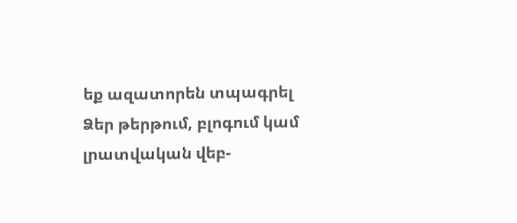եք ազատորեն տպագրել Ձեր թերթում, բլոգում կամ լրատվական վեբ-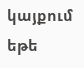կայքում եթե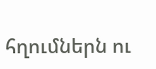հղումներն ու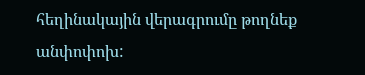հեղինակային վերագրումը թողնեք անփոփոխ: